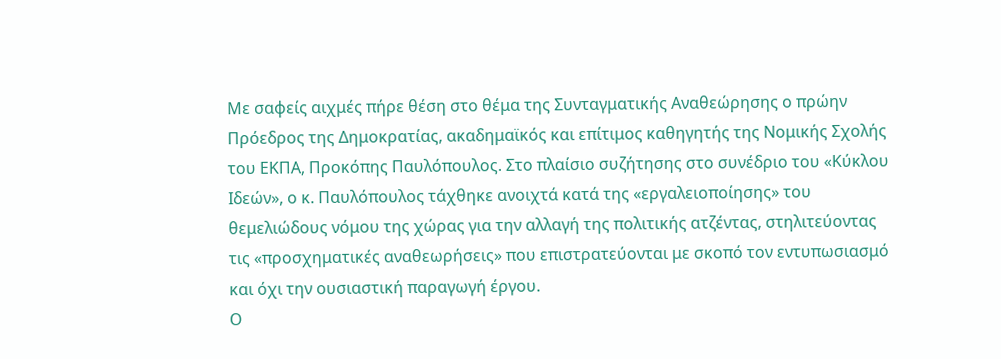Με σαφείς αιχμές πήρε θέση στο θέμα της Συνταγματικής Αναθεώρησης ο πρώην Πρόεδρος της Δημοκρατίας, ακαδημαϊκός και επίτιμος καθηγητής της Νομικής Σχολής του ΕΚΠΑ, Προκόπης Παυλόπουλος. Στο πλαίσιο συζήτησης στο συνέδριο του «Κύκλου Ιδεών», ο κ. Παυλόπουλος τάχθηκε ανοιχτά κατά της «εργαλειοποίησης» του θεμελιώδους νόμου της χώρας για την αλλαγή της πολιτικής ατζέντας, στηλιτεύοντας τις «προσχηματικές αναθεωρήσεις» που επιστρατεύονται με σκοπό τον εντυπωσιασμό και όχι την ουσιαστική παραγωγή έργου.
Ο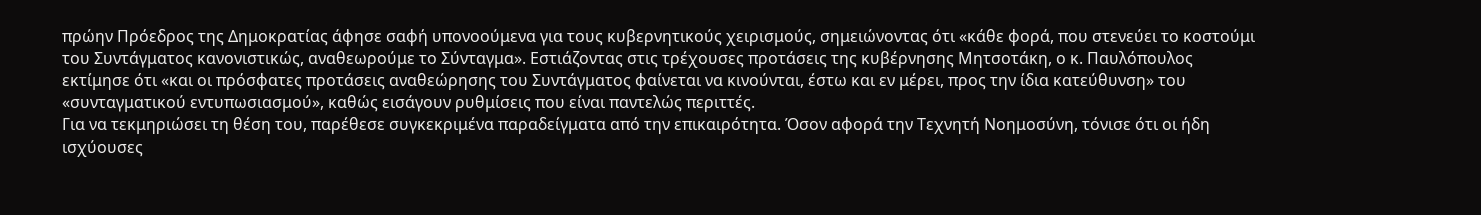πρώην Πρόεδρος της Δημοκρατίας άφησε σαφή υπονοούμενα για τους κυβερνητικούς χειρισμούς, σημειώνοντας ότι «κάθε φορά, που στενεύει το κοστούμι του Συντάγματος κανονιστικώς, αναθεωρούμε το Σύνταγμα». Εστιάζοντας στις τρέχουσες προτάσεις της κυβέρνησης Μητσοτάκη, ο κ. Παυλόπουλος εκτίμησε ότι «και οι πρόσφατες προτάσεις αναθεώρησης του Συντάγματος φαίνεται να κινούνται, έστω και εν μέρει, προς την ίδια κατεύθυνση» του «συνταγματικού εντυπωσιασμού», καθώς εισάγουν ρυθμίσεις που είναι παντελώς περιττές.
Για να τεκμηριώσει τη θέση του, παρέθεσε συγκεκριμένα παραδείγματα από την επικαιρότητα. Όσον αφορά την Τεχνητή Νοημοσύνη, τόνισε ότι οι ήδη ισχύουσες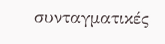συνταγματικές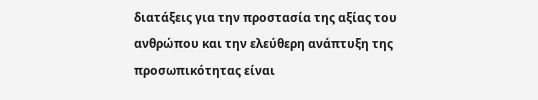διατάξεις για την προστασία της αξίας του ανθρώπου και την ελεύθερη ανάπτυξη της προσωπικότητας είναι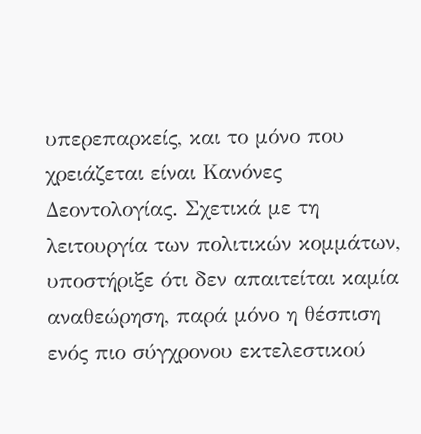υπερεπαρκείς, και το μόνο που χρειάζεται είναι Κανόνες Δεοντολογίας. Σχετικά με τη λειτουργία των πολιτικών κομμάτων, υποστήριξε ότι δεν απαιτείται καμία αναθεώρηση, παρά μόνο η θέσπιση ενός πιο σύγχρονου εκτελεστικού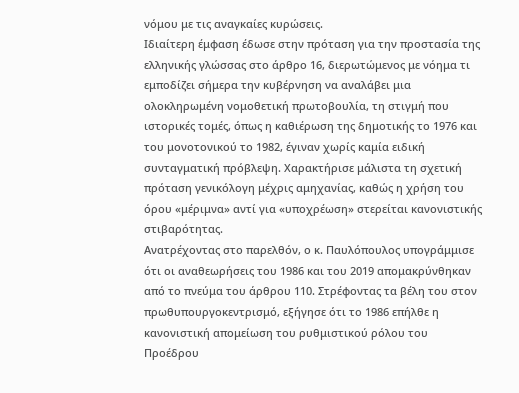νόμου με τις αναγκαίες κυρώσεις.
Ιδιαίτερη έμφαση έδωσε στην πρόταση για την προστασία της ελληνικής γλώσσας στο άρθρο 16, διερωτώμενος με νόημα τι εμποδίζει σήμερα την κυβέρνηση να αναλάβει μια ολοκληρωμένη νομοθετική πρωτοβουλία, τη στιγμή που ιστορικές τομές, όπως η καθιέρωση της δημοτικής το 1976 και του μονοτονικού το 1982, έγιναν χωρίς καμία ειδική συνταγματική πρόβλεψη. Χαρακτήρισε μάλιστα τη σχετική πρόταση γενικόλογη μέχρις αμηχανίας, καθώς η χρήση του όρου «μέριμνα» αντί για «υποχρέωση» στερείται κανονιστικής στιβαρότητας.
Ανατρέχοντας στο παρελθόν, ο κ. Παυλόπουλος υπογράμμισε ότι οι αναθεωρήσεις του 1986 και του 2019 απομακρύνθηκαν από το πνεύμα του άρθρου 110. Στρέφοντας τα βέλη του στον πρωθυπουργοκεντρισμό, εξήγησε ότι το 1986 επήλθε η κανονιστική απομείωση του ρυθμιστικού ρόλου του Προέδρου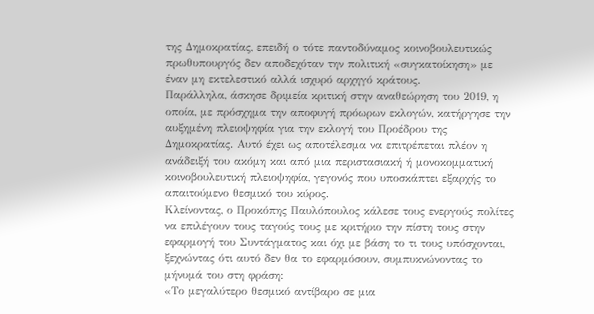της Δημοκρατίας, επειδή ο τότε παντοδύναμος κοινοβουλευτικώς πρωθυπουργός δεν αποδεχόταν την πολιτική «συγκατοίκηση» με έναν μη εκτελεστικό αλλά ισχυρό αρχηγό κράτους.
Παράλληλα, άσκησε δριμεία κριτική στην αναθεώρηση του 2019, η οποία, με πρόσχημα την αποφυγή πρόωρων εκλογών, κατήργησε την αυξημένη πλειοψηφία για την εκλογή του Προέδρου της Δημοκρατίας. Αυτό έχει ως αποτέλεσμα να επιτρέπεται πλέον η ανάδειξή του ακόμη και από μια περιστασιακή ή μονοκομματική κοινοβουλευτική πλειοψηφία, γεγονός που υποσκάπτει εξαρχής το απαιτούμενο θεσμικό του κύρος.
Κλείνοντας, ο Προκόπης Παυλόπουλος κάλεσε τους ενεργούς πολίτες να επιλέγουν τους ταγούς τους με κριτήριο την πίστη τους στην εφαρμογή του Συντάγματος και όχι με βάση το τι τους υπόσχονται, ξεχνώντας ότι αυτό δεν θα το εφαρμόσουν, συμπυκνώνοντας το μήνυμά του στη φράση:
«Το μεγαλύτερο θεσμικό αντίβαρο σε μια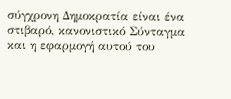σύγχρονη Δημοκρατία είναι ένα στιβαρό, κανονιστικό Σύνταγμα και η εφαρμογή αυτού του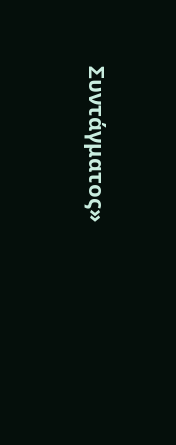Συντάγματος»